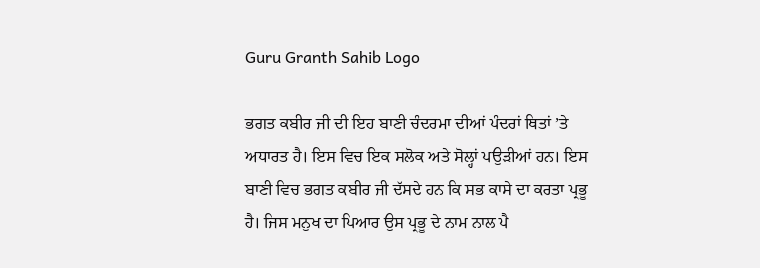Guru Granth Sahib Logo

ਭਗਤ ਕਬੀਰ ਜੀ ਦੀ ਇਹ ਬਾਣੀ ਚੰਦਰਮਾ ਦੀਆਂ ਪੰਦਰਾਂ ਥਿਤਾਂ ’ਤੇ ਅਧਾਰਤ ਹੈ। ਇਸ ਵਿਚ ਇਕ ਸਲੋਕ ਅਤੇ ਸੋਲ੍ਹਾਂ ਪਉੜੀਆਂ ਹਨ। ਇਸ ਬਾਣੀ ਵਿਚ ਭਗਤ ਕਬੀਰ ਜੀ ਦੱਸਦੇ ਹਨ ਕਿ ਸਭ ਕਾਸੇ ਦਾ ਕਰਤਾ ਪ੍ਰਭੂ ਹੈ। ਜਿਸ ਮਨੁਖ ਦਾ ਪਿਆਰ ਉਸ ਪ੍ਰਭੂ ਦੇ ਨਾਮ ਨਾਲ ਪੈ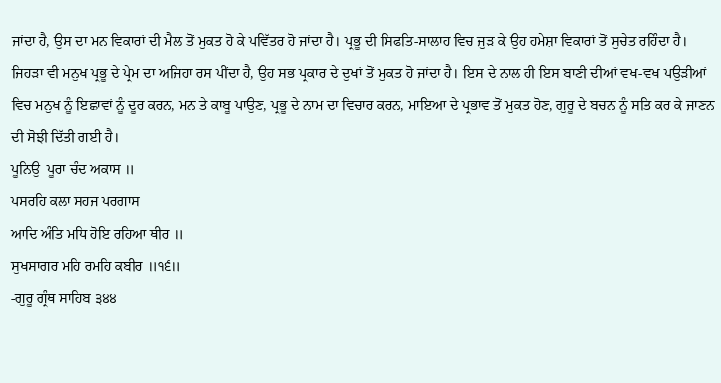ਜਾਂਦਾ ਹੈ, ਉਸ ਦਾ ਮਨ ਵਿਕਾਰਾਂ ਦੀ ਮੈਲ ਤੋਂ ਮੁਕਤ ਹੋ ਕੇ ਪਵਿੱਤਰ ਹੋ ਜਾਂਦਾ ਹੈ। ਪ੍ਰਭੂ ਦੀ ਸਿਫਤਿ-ਸਾਲਾਹ ਵਿਚ ਜੁੜ ਕੇ ਉਹ ਹਮੇਸ਼ਾ ਵਿਕਾਰਾਂ ਤੋਂ ਸੁਚੇਤ ਰਹਿੰਦਾ ਹੈ। ਜਿਹੜਾ ਵੀ ਮਨੁਖ ਪ੍ਰਭੂ ਦੇ ਪ੍ਰੇਮ ਦਾ ਅਜਿਹਾ ਰਸ ਪੀਂਦਾ ਹੈ, ਉਹ ਸਭ ਪ੍ਰਕਾਰ ਦੇ ਦੁਖਾਂ ਤੋਂ ਮੁਕਤ ਹੋ ਜਾਂਦਾ ਹੈ। ਇਸ ਦੇ ਨਾਲ ਹੀ ਇਸ ਬਾਣੀ ਦੀਆਂ ਵਖ-ਵਖ ਪਉੜੀਆਂ ਵਿਚ ਮਨੁਖ ਨੂੰ ਇਛਾਵਾਂ ਨੂੰ ਦੂਰ ਕਰਨ, ਮਨ ਤੇ ਕਾਬੂ ਪਾਉਣ, ਪ੍ਰਭੂ ਦੇ ਨਾਮ ਦਾ ਵਿਚਾਰ ਕਰਨ, ਮਾਇਆ ਦੇ ਪ੍ਰਭਾਵ ਤੋਂ ਮੁਕਤ ਹੋਣ, ਗੁਰੂ ਦੇ ਬਚਨ ਨੂੰ ਸਤਿ ਕਰ ਕੇ ਜਾਣਨ ਦੀ ਸੋਝੀ ਦਿੱਤੀ ਗਈ ਹੈ।
ਪੂਨਿਉ  ਪੂਰਾ ਚੰਦ ਅਕਾਸ ॥
ਪਸਰਹਿ ਕਲਾ ਸਹਜ ਪਰਗਾਸ
ਆਦਿ ਅੰਤਿ ਮਧਿ ਹੋਇ ਰਹਿਆ ਥੀਰ ॥
ਸੁਖਸਾਗਰ ਮਹਿ ਰਮਹਿ ਕਬੀਰ ॥੧੬॥
-ਗੁਰੂ ਗ੍ਰੰਥ ਸਾਹਿਬ ੩੪੪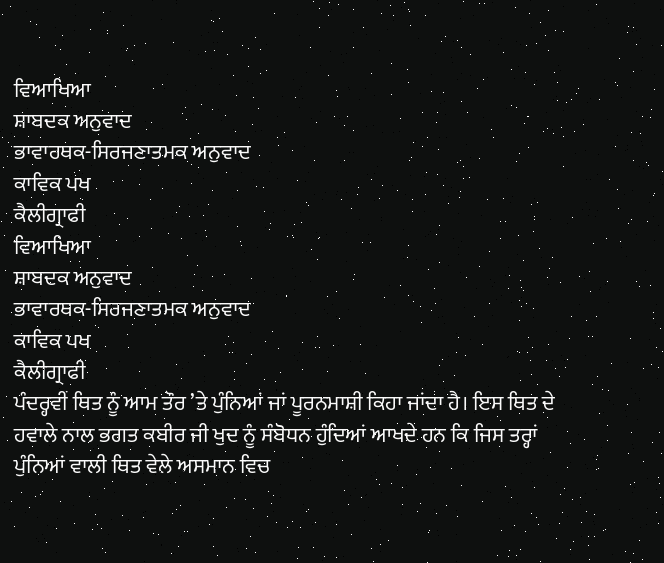ਵਿਆਖਿਆ
ਸ਼ਾਬਦਕ ਅਨੁਵਾਦ
ਭਾਵਾਰਥਕ-ਸਿਰਜਣਾਤਮਕ ਅਨੁਵਾਦ
ਕਾਵਿਕ ਪਖ
ਕੈਲੀਗ੍ਰਾਫੀ
ਵਿਆਖਿਆ
ਸ਼ਾਬਦਕ ਅਨੁਵਾਦ
ਭਾਵਾਰਥਕ-ਸਿਰਜਣਾਤਮਕ ਅਨੁਵਾਦ
ਕਾਵਿਕ ਪਖ
ਕੈਲੀਗ੍ਰਾਫੀ
ਪੰਦਰ੍ਹਵੀਂ ਥਿਤ ਨੂੰ ਆਮ ਤੌਰ ’ਤੇ ਪੁੰਨਿਆਂ ਜਾਂ ਪੂਰਨਮਾਸ਼ੀ ਕਿਹਾ ਜਾਂਦਾ ਹੈ। ਇਸ ਥਿਤ ਦੇ ਹਵਾਲੇ ਨਾਲ ਭਗਤ ਕਬੀਰ ਜੀ ਖੁਦ ਨੂੰ ਸੰਬੋਧਨ ਹੁੰਦਿਆਂ ਆਖਦੇ ਹਨ ਕਿ ਜਿਸ ਤਰ੍ਹਾਂ ਪੁੰਨਿਆਂ ਵਾਲੀ ਥਿਤ ਵੇਲੇ ਅਸਮਾਨ ਵਿਚ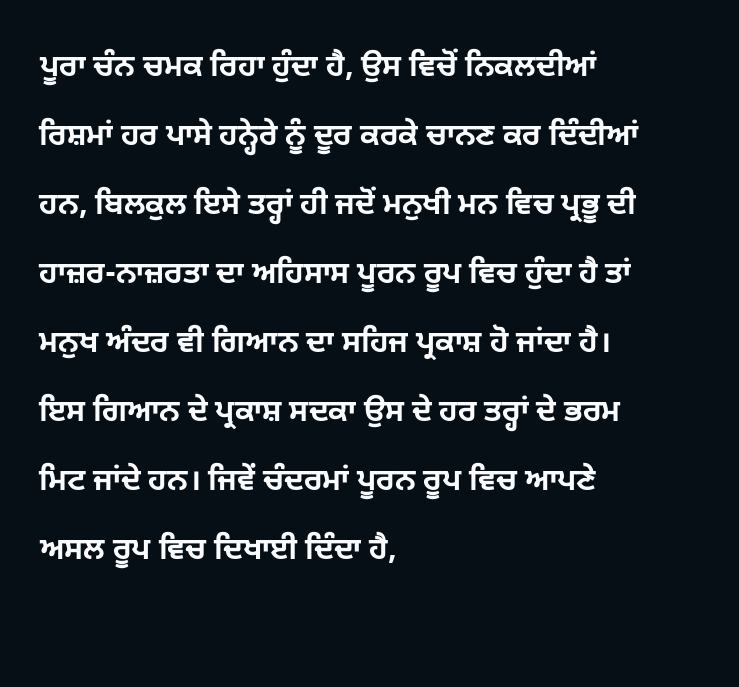ਪੂਰਾ ਚੰਨ ਚਮਕ ਰਿਹਾ ਹੁੰਦਾ ਹੈ, ਉਸ ਵਿਚੋਂ ਨਿਕਲਦੀਆਂ ਰਿਸ਼ਮਾਂ ਹਰ ਪਾਸੇ ਹਨ੍ਹੇਰੇ ਨੂੰ ਦੂਰ ਕਰਕੇ ਚਾਨਣ ਕਰ ਦਿੰਦੀਆਂ ਹਨ, ਬਿਲਕੁਲ ਇਸੇ ਤਰ੍ਹਾਂ ਹੀ ਜਦੋਂ ਮਨੁਖੀ ਮਨ ਵਿਚ ਪ੍ਰਭੂ ਦੀ ਹਾਜ਼ਰ-ਨਾਜ਼ਰਤਾ ਦਾ ਅਹਿਸਾਸ ਪੂਰਨ ਰੂਪ ਵਿਚ ਹੁੰਦਾ ਹੈ ਤਾਂ ਮਨੁਖ ਅੰਦਰ ਵੀ ਗਿਆਨ ਦਾ ਸਹਿਜ ਪ੍ਰਕਾਸ਼ ਹੋ ਜਾਂਦਾ ਹੈ। ਇਸ ਗਿਆਨ ਦੇ ਪ੍ਰਕਾਸ਼ ਸਦਕਾ ਉਸ ਦੇ ਹਰ ਤਰ੍ਹਾਂ ਦੇ ਭਰਮ ਮਿਟ ਜਾਂਦੇ ਹਨ। ਜਿਵੇਂ ਚੰਦਰਮਾਂ ਪੂਰਨ ਰੂਪ ਵਿਚ ਆਪਣੇ ਅਸਲ ਰੂਪ ਵਿਚ ਦਿਖਾਈ ਦਿੰਦਾ ਹੈ,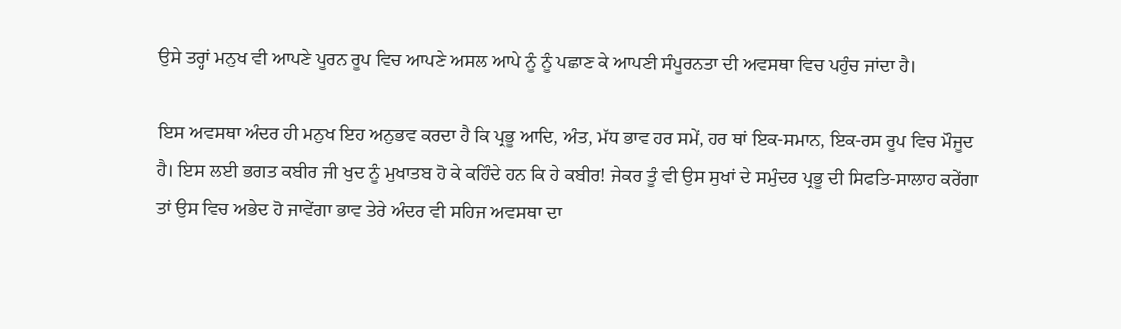ਉਸੇ ਤਰ੍ਹਾਂ ਮਨੁਖ ਵੀ ਆਪਣੇ ਪੂਰਨ ਰੂਪ ਵਿਚ ਆਪਣੇ ਅਸਲ ਆਪੇ ਨੂੰ ਨੂੰ ਪਛਾਣ ਕੇ ਆਪਣੀ ਸੰਪੂਰਨਤਾ ਦੀ ਅਵਸਥਾ ਵਿਚ ਪਹੁੰਚ ਜਾਂਦਾ ਹੈ।

ਇਸ ਅਵਸਥਾ ਅੰਦਰ ਹੀ ਮਨੁਖ ਇਹ ਅਨੁਭਵ ਕਰਦਾ ਹੈ ਕਿ ਪ੍ਰਭੂ ਆਦਿ, ਅੰਤ, ਮੱਧ ਭਾਵ ਹਰ ਸਮੇਂ, ਹਰ ਥਾਂ ਇਕ-ਸਮਾਨ, ਇਕ-ਰਸ ਰੂਪ ਵਿਚ ਮੌਜੂਦ ਹੈ। ਇਸ ਲਈ ਭਗਤ ਕਬੀਰ ਜੀ ਖੁਦ ਨੂੰ ਮੁਖਾਤਬ ਹੋ ਕੇ ਕਹਿੰਦੇ ਹਨ ਕਿ ਹੇ ਕਬੀਰ! ਜੇਕਰ ਤੂੰ ਵੀ ਉਸ ਸੁਖਾਂ ਦੇ ਸਮੁੰਦਰ ਪ੍ਰਭੂ ਦੀ ਸਿਫਤਿ-ਸਾਲਾਹ ਕਰੇਂਗਾ ਤਾਂ ਉਸ ਵਿਚ ਅਭੇਦ ਹੋ ਜਾਵੇਂਗਾ ਭਾਵ ਤੇਰੇ ਅੰਦਰ ਵੀ ਸਹਿਜ ਅਵਸਥਾ ਦਾ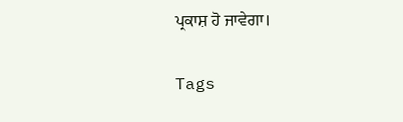ਪ੍ਰਕਾਸ਼ ਹੋ ਜਾਵੇਗਾ।

Tags